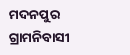ମଦନପୁର ଗ୍ରାମନିବାସୀ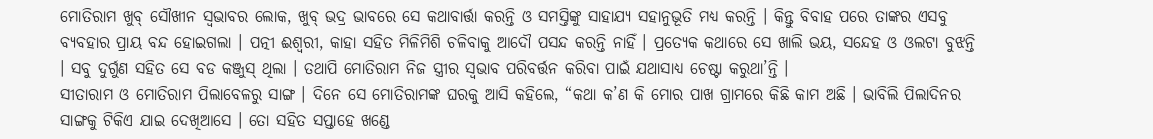ମୋତିରାମ ଖୁବ୍ ସୌଖୀନ ସ୍ୱଭାବର ଲୋକ, ଖୁବ୍ ଭଦ୍ର ଭାବରେ ସେ କଥାବାର୍ତ୍ତା କରନ୍ତି ଓ ସମସ୍ତିଙ୍କୁ ସାହାଯ୍ୟ ସହାନୁଭୂତି ମଧ୍ୟ କରନ୍ତି । କିନ୍ତୁ ବିବାହ ପରେ ତାଙ୍କର ଏସବୁ ବ୍ୟବହାର ପ୍ରାୟ ବନ୍ଦ ହୋଇଗଲା । ପତ୍ନୀ ଈଶ୍ୱରୀ, କାହା ସହିତ ମିଳିମିଶି ଚଳିବାକୁ ଆଦୌ ପସନ୍ଦ କରନ୍ତି ନାହିଁ । ପ୍ରତ୍ୟେକ କଥାରେ ସେ ଖାଲି ଭୟ, ସନ୍ଦେହ ଓ ଓଲଟା ବୁଝନ୍ତି । ସବୁ ଦୁର୍ଗୁଣ ସହିତ ସେ ବଡ କଞ୍ଜୁସ୍ ଥିଲା । ତଥାପି ମୋତିରାମ ନିଜ ସ୍ତ୍ରୀର ସ୍ୱଭାବ ପରିବର୍ତ୍ତନ କରିବା ପାଇଁ ଯଥାସାଧ୍ୟ ଚେଷ୍ଟା କରୁଥା’ନ୍ତି ।
ସୀତାରାମ ଓ ମୋତିରାମ ପିଲାବେଳରୁ ସାଙ୍ଗ । ଦିନେ ସେ ମୋତିରାମଙ୍କ ଘରକୁ ଆସି କହିଲେ, “କଥା କ’ଣ କି ମୋର ପାଖ ଗ୍ରାମରେ କିଛି କାମ ଅଛି । ଭାବିଲି ପିଲାଦିନର ସାଙ୍ଗକୁ ଟିକିଏ ଯାଇ ଦେଖିଆସେ । ତୋ ସହିତ ସପ୍ତାହେ ଖଣ୍ଡେ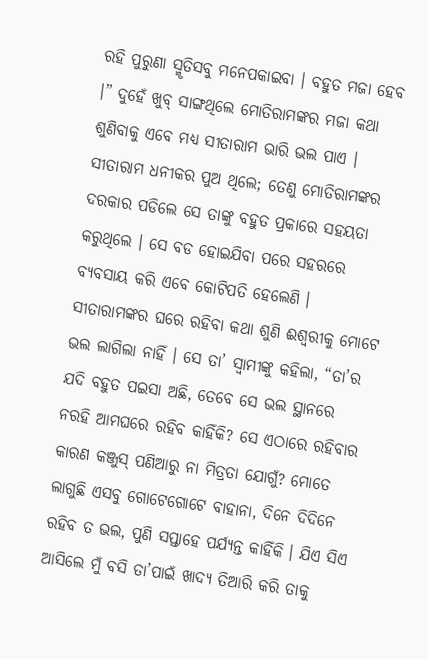ରହି ପୁରୁଣା ସ୍ମୃତିସବୁ ମନେପକାଇବା । ବହୁତ ମଜା ହେବ ।” ଦୁହେଁ ଖୁବ୍ ସାଙ୍ଗଥିଲେ ମୋତିରାମଙ୍କର ମଜା କଥା ଶୁଣିବାକୁ ଏବେ ମଧ୍ୟ ସୀତାରାମ ଭାରି ଭଲ ପାଏ । ସୀତାରାମ ଧନୀକର ପୁଅ ଥିଲେ; ତେଣୁ ମୋତିରାମଙ୍କର ଦରକାର ପଡିଲେ ସେ ତାଙ୍କୁ ବହୁତ ପ୍ରକାରେ ସହୟତା କରୁଥିଲେ । ସେ ବଡ ହୋଇଯିବା ପରେ ସହରରେ ବ୍ୟବସାୟ କରି ଏବେ କୋଟିପତି ହେଲେଣି ।
ସୀତାରାମଙ୍କର ଘରେ ରହିବା କଥା ଶୁଣି ଈଶ୍ୱରୀକୁ ମୋଟେ ଭଲ ଲାଗିଲା ନାହିଁ । ସେ ତା’ ସ୍ୱାମୀଙ୍କୁ କହିଲା, “ତା’ର ଯଦି ବହୁତ ପଇସା ଅଛି, ତେବେ ସେ ଭଲ ସ୍ଥାନରେ ନରହି ଆମଘରେ ରହିବ କାହିଁକି? ସେ ଏଠାରେ ରହିବାର କାରଣ କଞ୍ଜୁସ୍ ପଣିଆରୁ ନା ମିତ୍ରତା ଯୋଗୁଁ? ମୋତେ ଲାଗୁଛି ଏସବୁ ଗୋଟେଗୋଟେ ବାହାନା, ଦିନେ ଦିଦିନେ ରହିବ ତ ଭଲ, ପୁଣି ସପ୍ତାହେ ପର୍ଯ୍ୟନ୍ତ କାହିଁକି । ଯିଏ ସିଏ ଆସିଲେ ମୁଁ ବସି ତା’ପାଇଁ ଖାଦ୍ୟ ତିଆରି କରି ତାକୁ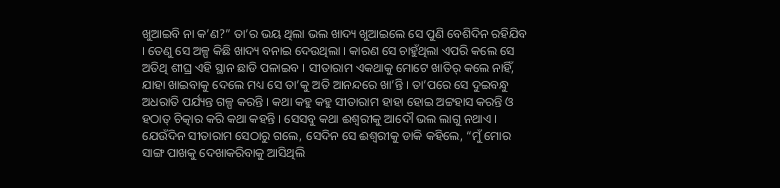ଖୁଆଇବି ନା କ’ଣ?” ତା’ର ଭୟ ଥିଲା ଭଲ ଖାଦ୍ୟ ଖୁଆଇଲେ ସେ ପୁଣି ବେଶିଦିନ ରହିଯିବ । ତେଣୁ ସେ ଅଳ୍ପ କିଛି ଖାଦ୍ୟ ବନାଇ ଦେଉଥିଲା । କାରଣ ସେ ଚାହୁଁଥିଲା ଏପରି କଲେ ସେ ଅତିଥି ଶୀଘ୍ର ଏହି ସ୍ଥାନ ଛାଡି ପଳାଇବ । ସୀତାରାମ ଏକଥାକୁ ମୋଟେ ଖାତିର୍ କଲେ ନାହିଁ, ଯାହା ଖାଇବାକୁ ଦେଲେ ମଧ୍ୟ ସେ ତା’କୁ ଅତି ଆନନ୍ଦରେ ଖା’ନ୍ତି । ତା’ପରେ ସେ ଦୁଇବନ୍ଧୁ ଅଧରାତି ପର୍ଯ୍ୟନ୍ତ ଗଳ୍ପ କରନ୍ତି । କଥା କହୁ କହୁ ସୀତାରାମ ହାହା ହୋଇ ଅଟ୍ଟହାସ କରନ୍ତି ଓ ହଠାତ୍ ଚିତ୍କାର କରି କଥା କହନ୍ତି । ସେସବୁ କଥା ଈଶ୍ୱରୀକୁ ଆଦୌ ଭଲ ଲାଗୁ ନଥାଏ ।
ଯେଉଁଦିନ ସୀତାରାମ ସେଠାରୁ ଗଲେ, ସେଦିନ ସେ ଈଶ୍ୱରୀକୁ ଡାକି କହିଲେ, “ମୁଁ ମୋର ସାଙ୍ଗ ପାଖକୁ ଦେଖାକରିବାକୁ ଆସିଥିଲି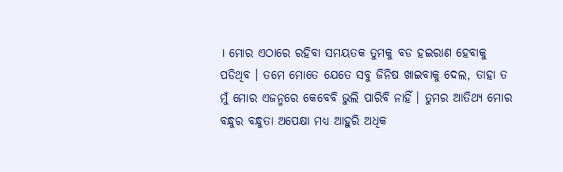। ମୋର ଏଠାରେ ରହିବା ସମୟତକ ତୁମକୁ ବଡ ହଇରାଣ ହେବାକୁ ପଡିଥିବ । ତମେ ମୋତେ ଯେତେ ସବୁ ଜିନିଷ ଖାଇବାକୁ ଦେଲ, ତାହା ତ ମୁଁ ମୋର ଏଜନ୍ମରେ କେବେବି ଭୁଲି ପାରିବି ନାହିଁ । ତୁମର ଆତିଥ୍ୟ ମୋର ବନ୍ଧୁର ବନ୍ଧୁତା ଅପେକ୍ଷା ମଧ୍ୟ ଆହୁରି ଅଧିକ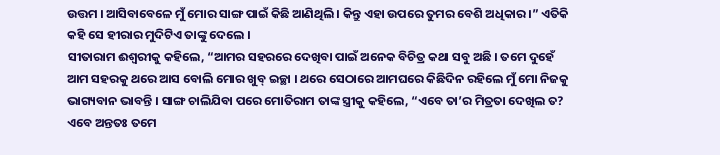ଉତ୍ତମ । ଆସିବାବେଳେ ମୁଁ ମୋର ସାଙ୍ଗ ପାଇଁ କିଛି ଆଣିଥିଲି । କିନ୍ତୁ ଏହା ଉପରେ ତୁମର ବେଶି ଅଧିକାର ।” ଏତିକି କହି ସେ ହୀରାର ମୁଦିଟିଏ ତାଙ୍କୁ ଦେଲେ ।
ସୀତାରାମ ଈଶ୍ୱରୀକୁ କହିଲେ, “ଆମର ସହରରେ ଦେଖିବା ପାଇଁ ଅନେକ ବିଚିତ୍ର କଥା ସବୁ ଅଛି । ତମେ ଦୁହେଁ ଆମ ସହରକୁ ଥରେ ଆସ ବୋଲି ମୋର ଖୁବ୍ ଇଚ୍ଛା । ଥରେ ସେଠାରେ ଆମଘରେ କିଛିଦିନ ରହିଲେ ମୁଁ ମୋ ନିଜକୁ ଭାଗ୍ୟବାନ ଭାବନ୍ତି । ସାଙ୍ଗ ଚାଲିଯିବା ପରେ ମୋତିରାମ ତାଙ୍କ ସ୍ତ୍ରୀକୁ କହିଲେ, “ଏବେ ତା’ର ମିତ୍ରତା ଦେଖିଲ ତ? ଏବେ ଅନ୍ତତଃ ତମେ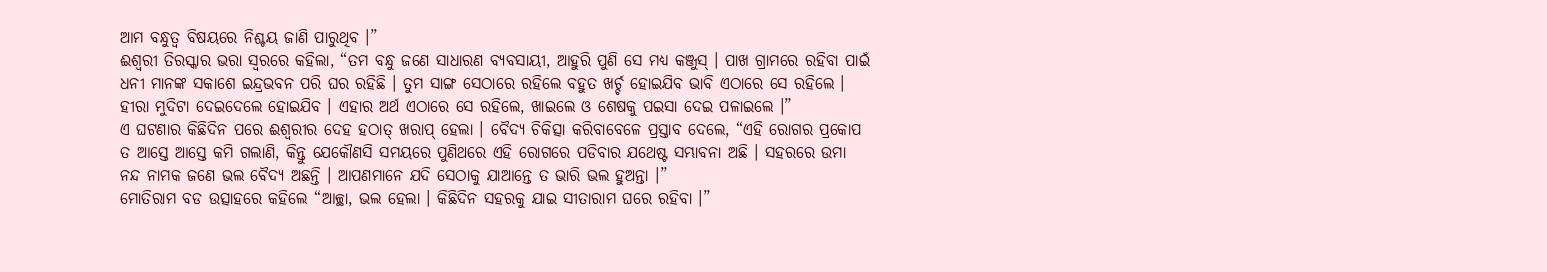ଆମ ବନ୍ଧୁତ୍ୱ ବିଷୟରେ ନିଶ୍ଚୟ ଜାଣି ପାରୁଥିବ ।”
ଈଶ୍ୱରୀ ତିରସ୍କାର ଭରା ସ୍ୱରରେ କହିଲା, “ତମ ବନ୍ଧୁ ଜଣେ ସାଧାରଣ ବ୍ୟବସାୟୀ, ଆହୁରି ପୁଣି ସେ ମଧ୍ୟ କଞ୍ଜୁସ୍ । ପାଖ ଗ୍ରାମରେ ରହିବା ପାଇଁ ଧନୀ ମାନଙ୍କ ସକାଶେ ଇନ୍ଦ୍ରଭବନ ପରି ଘର ରହିଛି । ତୁମ ସାଙ୍ଗ ସେଠାରେ ରହିଲେ ବହୁତ ଖର୍ଚ୍ଚ ହୋଇଯିବ ଭାବି ଏଠାରେ ସେ ରହିଲେ । ହୀରା ମୁଦିଟା ଦେଇଦେଲେ ହୋଇଯିବ । ଏହାର ଅର୍ଥ ଏଠାରେ ସେ ରହିଲେ, ଖାଇଲେ ଓ ଶେଷକୁ ପଇସା ଦେଇ ପଳାଇଲେ ।”
ଏ ଘଟଣାର କିଛିଦିନ ପରେ ଈଶ୍ୱରୀର ଦେହ ହଠାତ୍ ଖରାପ୍ ହେଲା । ବୈଦ୍ୟ ଚିକିତ୍ସା କରିବାବେଳେ ପ୍ରସ୍ତାବ ଦେଲେ, “ଏହି ରୋଗର ପ୍ରକୋପ ତ ଆସ୍ତେ ଆସ୍ତେ କମି ଗଲାଣି, କିନ୍ତୁ ଯେକୌଣସି ସମୟରେ ପୁଣିଥରେ ଏହି ରୋଗରେ ପଡିବାର ଯଥେଷ୍ଟ ସମ୍ଭାବନା ଅଛି । ସହରରେ ଉମା ନନ୍ଦ ନାମକ ଜଣେ ଭଲ ବୈଦ୍ୟ ଅଛନ୍ତି । ଆପଣମାନେ ଯଦି ସେଠାକୁ ଯାଆନ୍ତେ ତ ଭାରି ଭଲ ହୁଅନ୍ତା ।”
ମୋତିରାମ ବଡ ଉତ୍ସାହରେ କହିଲେ “ଆଚ୍ଛା, ଭଲ ହେଲା । କିଛିଦିନ ସହରକୁ ଯାଇ ସୀତାରାମ ଘରେ ରହିବା ।”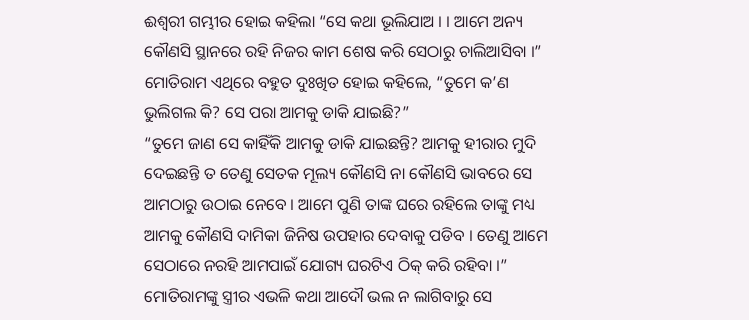ଈଶ୍ୱରୀ ଗମ୍ଭୀର ହୋଇ କହିଲା “ସେ କଥା ଭୂଲିଯାଅ । । ଆମେ ଅନ୍ୟ କୌଣସି ସ୍ଥାନରେ ରହି ନିଜର କାମ ଶେଷ କରି ସେଠାରୁ ଚାଲିଆସିବା ।”
ମୋତିରାମ ଏଥିରେ ବହୁତ ଦୁଃଖିତ ହୋଇ କହିଲେ, “ତୁମେ କ’ଣ ଭୁଲିଗଲ କି? ସେ ପରା ଆମକୁ ଡାକି ଯାଇଛି?”
“ତୁମେ ଜାଣ ସେ କାହିଁକି ଆମକୁ ଡାକି ଯାଇଛନ୍ତି? ଆମକୁ ହୀରାର ମୁଦି ଦେଇଛନ୍ତି ତ ତେଣୁ ସେତକ ମୂଲ୍ୟ କୌଣସି ନା କୌଣସି ଭାବରେ ସେ ଆମଠାରୁ ଉଠାଇ ନେବେ । ଆମେ ପୁଣି ତାଙ୍କ ଘରେ ରହିଲେ ତାଙ୍କୁ ମଧ୍ୟ ଆମକୁ କୌଣସି ଦାମିକା ଜିନିଷ ଉପହାର ଦେବାକୁ ପଡିବ । ତେଣୁ ଆମେ ସେଠାରେ ନରହି ଆମପାଇଁ ଯୋଗ୍ୟ ଘରଟିଏ ଠିକ୍ କରି ରହିବା ।”
ମୋତିରାମଙ୍କୁ ସ୍ତ୍ରୀର ଏଭଳି କଥା ଆଦୌ ଭଲ ନ ଲାଗିବାରୁ ସେ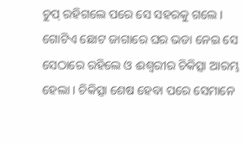ଚୁପ୍ ରହିଗଲେ ପରେ ସେ ସହରକୁ ଗଲେ । ଗୋଟିଏ ଛୋଟ ଜାଗାରେ ଘର ଭଡା ନେଇ ସେ ସେଠାରେ ରହିଲେ ଓ ଈଶ୍ୱରୀର ଚିକିତ୍ସା ଆରମ୍ଭ ହେଲା । ଚିକିତ୍ସା ଶେଷ ହେବା ପରେ ସେମାନେ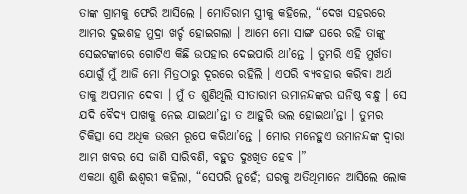ତାଙ୍କ ଗ୍ରାମକୁ ଫେରି ଆସିଲେ । ମୋତିରାମ ସ୍ତ୍ରୀକୁ କହିଲେ, “ଦେଖ ସହରରେ ଆମର ଦୁଇଶହ ମୁଦ୍ରା ଖର୍ଚ୍ଚ ହୋଇଗଲା । ଆମେ ମୋ ସାଙ୍ଗ ଘରେ ରହି ତାଙ୍କୁ ସେଇଟଙ୍କାରେ ଗୋଟିଏ କିଛି ଉପହାର ଦେଇପାରି ଥା’ନ୍ତେ । ତୁମରି ଏହି ମୁର୍ଖତା ଯୋଗୁଁ ମୁଁ ଆଜି ମୋ ମିତ୍ରଠାରୁ ଦୂରରେ ରହିଲି । ଏପରି ବ୍ୟବହାର କରିବା ଅର୍ଥ ତାକୁ ଅପମାନ ଦେବା । ମୁଁ ତ ଶୁଣିଥିଲି ସୀତାରାମ ଉମାନନ୍ଦଙ୍କର ଘନିଷ୍ଠ ବନ୍ଧୁ । ସେ ଯଦି ବୈଦ୍ୟ ପାଖକୁ ନେଇ ଯାଇଥା’ନ୍ତା ତ ଆହୁରି ଭଲ ହୋଇଥା’ନ୍ତା । ତୁମର ଚିକିତ୍ସା ସେ ଅଧିକ ଉତ୍ତମ ରୂପେ କରିଥା’ନ୍ତେ । ମୋର ମନେହୁଏ ଉମାନନ୍ଦଙ୍କ ଦ୍ୱାରା ଆମ ଖବର ସେ ଜାଣି ସାରିବଣି, ବହୁତ ଦୁଃଖିତ ହେବ ।”
ଏକଥା ଶୁଣି ଈଶ୍ୱରୀ କହିଲା, “ସେପରି ନୁହେଁ; ଘରକୁ ଅତିଥିମାନେ ଆସିଲେ ଲୋକ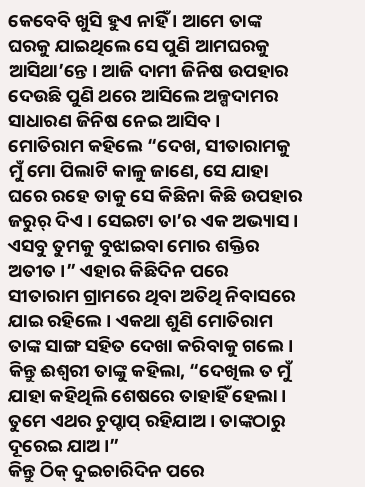କେବେବି ଖୁସି ହୁଏ ନାହିଁ । ଆମେ ତାଙ୍କ ଘରକୁ ଯାଇଥିଲେ ସେ ପୁଣି ଆମଘରକୁ ଆସିଥା’ନ୍ତେ । ଆଜି ଦାମୀ ଜିନିଷ ଉପହାର ଦେଉଛି ପୁଣି ଥରେ ଆସିଲେ ଅଳ୍ପଦାମର ସାଧାରଣ ଜିନିଷ ନେଇ ଆସିବ ।
ମୋତିରାମ କହିଲେ “ଦେଖ, ସୀତାରାମକୁ ମୁଁ ମୋ ପିଲାଟି କାଳୁ ଜାଣେ, ସେ ଯାହା ଘରେ ରହେ ତାକୁ ସେ କିଛିନା କିଛି ଉପହାର ଜରୁର୍ ଦିଏ । ସେଇଟା ତା’ର ଏକ ଅଭ୍ୟାସ । ଏସବୁ ତୁମକୁ ବୁଝାଇବା ମୋର ଶକ୍ତିର ଅତୀତ ।” ଏହାର କିଛିଦିନ ପରେ ସୀତାରାମ ଗ୍ରାମରେ ଥିବା ଅତିଥି ନିବାସରେ ଯାଇ ରହିଲେ । ଏକଥା ଶୁଣି ମୋତିରାମ ତାଙ୍କ ସାଙ୍ଗ ସହିତ ଦେଖା କରିବାକୁ ଗଲେ । କିନ୍ତୁ ଈଶ୍ୱରୀ ତାଙ୍କୁ କହିଲା, “ଦେଖିଲ ତ ମୁଁ ଯାହା କହିଥିଲି ଶେଷରେ ତାହାହିଁ ହେଲା । ତୁମେ ଏଥର ଚୁପ୍ଚାପ୍ ରହିଯାଅ । ତାଙ୍କଠାରୁ ଦୂରେଇ ଯାଅ ।”
କିନ୍ତୁ ଠିକ୍ ଦୁଇଚାରିଦିନ ପରେ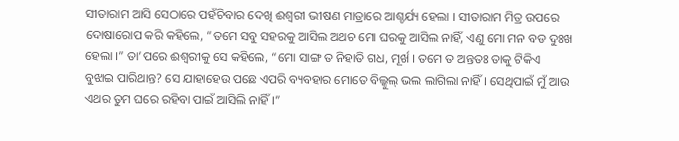ସୀତାରାମ ଆସି ସେଠାରେ ପହଁଚିବାର ଦେଖି ଈଶ୍ୱରୀ ଭୀଷଣ ମାତ୍ରାରେ ଆଶ୍ଚର୍ଯ୍ୟ ହେଲା । ସୀତାରାମ ମିତ୍ର ଉପରେ ଦୋଷାରୋପ କରି କହିଲେ, “ତମେ ସବୁ ସହରକୁ ଆସିଲ ଅଥଚ ମୋ ଘରକୁ ଆସିଲ ନାହିଁ, ଏଣୁ ମୋ ମନ ବଡ ଦୁଃଖ ହେଲା ।” ତା’ପରେ ଈଶ୍ୱରୀକୁ ସେ କହିଲେ, “ମୋ ସାଙ୍ଗ ତ ନିହାତି ଗଧ, ମୂର୍ଖ । ତମେ ତ ଅନ୍ତତଃ ତାକୁ ଟିକିଏ ବୁଝାଇ ପାରିଥାନ୍ତ? ସେ ଯାହାହେଉ ପଛେ ଏପରି ବ୍ୟବହାର ମୋତେ ବିଲ୍କୁଲ୍ ଭଲ ଲାଗିଲା ନାହିଁ । ସେଥିପାଇଁ ମୁଁ ଆଉ ଏଥର ତୁମ ଘରେ ରହିବା ପାଇଁ ଆସିଲି ନାହିଁ ।”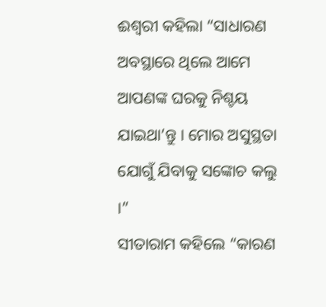ଈଶ୍ୱରୀ କହିଲା “ସାଧାରଣ ଅବସ୍ଥାରେ ଥିଲେ ଆମେ ଆପଣଙ୍କ ଘରକୁ ନିଶ୍ଚୟ ଯାଇଥା’ନ୍ତୁ । ମୋର ଅସୁସ୍ଥତା ଯୋଗୁଁ ଯିବାକୁ ସଙ୍କୋଚ କଲୁ ।”
ସୀତାରାମ କହିଲେ “କାରଣ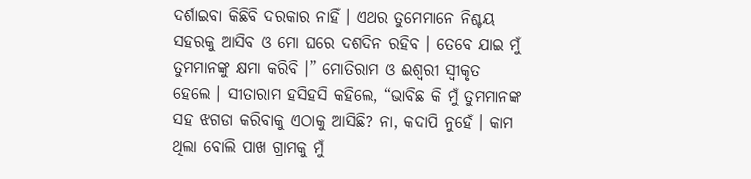ଦର୍ଶାଇବା କିଛିବି ଦରକାର ନାହିଁ । ଏଥର ତୁମେମାନେ ନିଶ୍ଚୟ ସହରକୁ ଆସିବ ଓ ମୋ ଘରେ ଦଶଦିନ ରହିବ । ତେବେ ଯାଇ ମୁଁ ତୁମମାନଙ୍କୁ କ୍ଷମା କରିବି ।” ମୋତିରାମ ଓ ଈଶ୍ୱରୀ ସ୍ୱୀକୃତ ହେଲେ । ସୀତାରାମ ହସିହସି କହିଲେ, “ଭାବିଛ କି ମୁଁ ତୁମମାନଙ୍କ ସହ ଝଗଡା କରିବାକୁ ଏଠାକୁ ଆସିଛି? ନା, କଦାପି ନୁହେଁ । କାମ ଥିଲା ବୋଲି ପାଖ ଗ୍ରାମକୁ ମୁଁ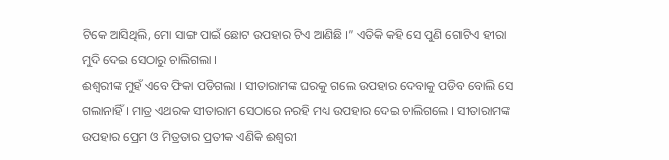ଟିକେ ଆସିଥିଲି, ମୋ ସାଙ୍ଗ ପାଇଁ ଛୋଟ ଉପହାର ଟିଏ ଆଣିଛି ।” ଏତିକି କହି ସେ ପୁଣି ଗୋଟିଏ ହୀରା ମୁଦି ଦେଇ ସେଠାରୁ ଚାଲିଗଲା ।
ଈଶ୍ୱରୀଙ୍କ ମୁହଁ ଏବେ ଫିକା ପଡିଗଲା । ସୀତାରାମଙ୍କ ଘରକୁ ଗଲେ ଉପହାର ଦେବାକୁ ପଡିବ ବୋଲି ସେ ଗଲାନାହିଁ । ମାତ୍ର ଏଥରକ ସୀତାରାମ ସେଠାରେ ନରହି ମଧ୍ୟ ଉପହାର ଦେଇ ଚାଲିଗଲେ । ସୀତାରାମଙ୍କ ଉପହାର ପ୍ରେମ ଓ ମିତ୍ରତାର ପ୍ରତୀକ ଏଣିକି ଈଶ୍ୱରୀ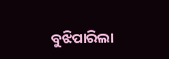ବୁଝିପାରିଲା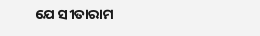ଯେ ସୀତାରାମ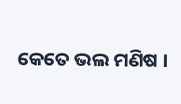କେତେ ଭଲ ମଣିଷ ।